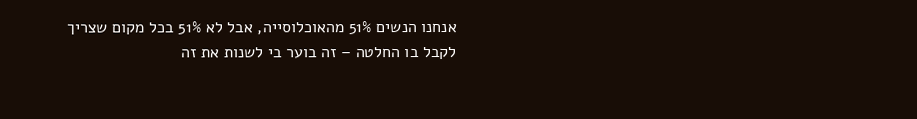אנחנו הנשים 51% מהאוכלוסייה, אבל לא 51% בכל מקום שצריך לקבל בו החלטה – זה בוער בי לשנות את זה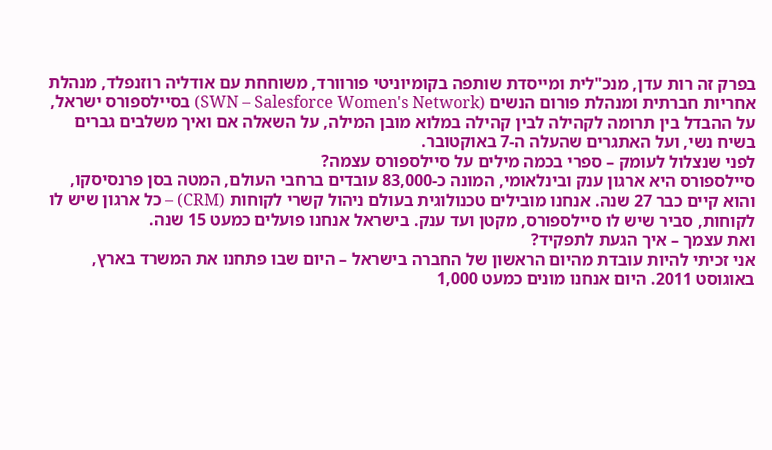בפרק זה רות עדן, מנכ"לית ומייסדת שותפה בקומיוניטי פורוורד, משוחחת עם אודליה רוזנפלד, מנהלת אחריות חברתית ומנהלת פורום הנשים (SWN – Salesforce Women's Network) בסיילספורס ישראל, על ההבדל בין תרומה לקהילה לבין קהילה במלוא מובן המילה, על השאלה אם ואיך משלבים גברים בשיח נשי, ועל האתגרים שהעלה ה-7 באוקטובר.
לפני שנצלול לעומק – ספרי בכמה מילים על סיילספורס עצמה?
סיילספורס היא ארגון ענק ובינלאומי, המונה כ-83,000 עובדים ברחבי העולם, המטה בסן פרנסיסקו, והוא קיים כבר 27 שנה. אנחנו מובילים טכנולוגית בעולם ניהול קשרי לקוחות (CRM) – כל ארגון שיש לו לקוחות, סביר שיש לו סיילספורס, מקטן ועד ענק. בישראל אנחנו פועלים כמעט 15 שנה.
ואת עצמך – איך הגעת לתפקיד?
אני זכיתי להיות עובדת מהיום הראשון של החברה בישראל – היום שבו פתחנו את המשרד בארץ, באוגוסט 2011. היום אנחנו מונים כמעט 1,000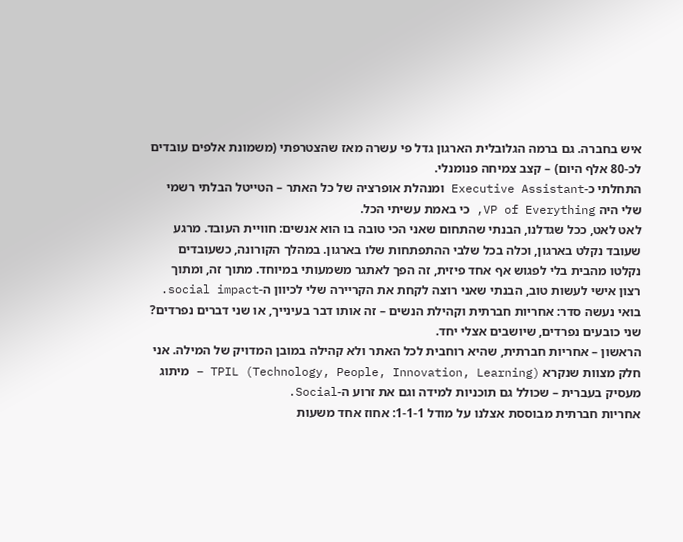איש בחברה. גם ברמה הגלובלית הארגון גדל פי עשרה מאז שהצטרפתי (משמונת אלפים עובדים לכ-80 אלף היום) – קצב צמיחה פנומנלי.
התחלתי כ-Executive Assistant ומנהלת אופרציה של כל האתר – הטייטל הבלתי רשמי שלי היה VP of Everything, כי באמת עשיתי הכל.
לאט לאט, ככל שגדלנו, הבנתי שהתחום שאני הכי טובה בו הוא אנשים: חוויית העובד. מרגע שעובד נקלט בארגון, וכלה בכל שלבי ההתפתחות שלו בארגון. במהלך הקורונה, כשעובדים נקלטו מהבית בלי לפגוש אף אחד פיזית, זה הפך לאתגר משמעותי במיוחד. מתוך זה, ומתוך רצון אישי לעשות טוב, הבנתי שאני רוצה לקחת את הקריירה שלי לכיוון ה-social impact.
בואי נעשה סדר: אחריות חברתית וקהילת הנשים – זה אותו דבר בעינייך, או שני דברים נפרדים?
שני כובעים נפרדים, שיושבים אצלי יחד.
הראשון – אחריות חברתית, שהיא רוחבית לכל האתר ולא קהילה במובן המדויק של המילה. אני חלק מצוות שנקרא TPIL (Technology, People, Innovation, Learning) – מיתוג מעסיק בעברית – שכולל גם תוכניות למידה וגם את זרוע ה-Social.
אחריות חברתית מבוססת אצלנו על מודל 1-1-1: אחוז אחד משעות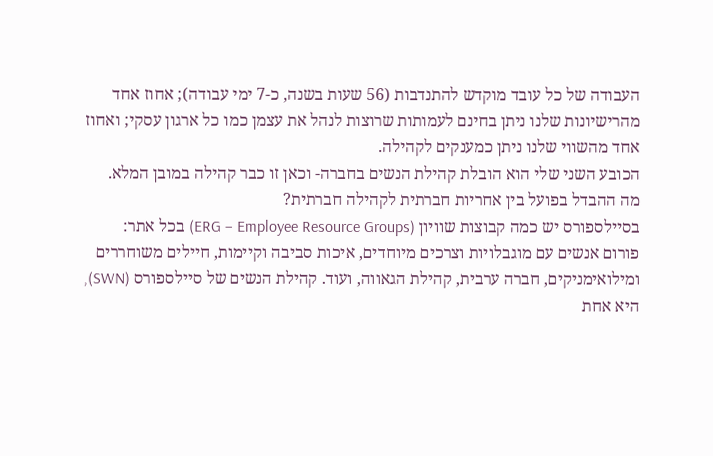העבודה של כל עובד מוקדש להתנדבות (56 שעות בשנה, כ-7 ימי עבודה); אחוז אחד מהרישיונות שלנו ניתן בחינם לעמותות שרוצות לנהל את עצמן כמו כל ארגון עסקי; ואחוז אחד מהשווי שלנו ניתן כמענקים לקהילה.
הכובע השני שלי הוא הובלת קהילת הנשים בחברה- וכאן זו כבר קהילה במובן המלא.
מה ההבדל בפועל בין אחריות חברתית לקהילה חברתית?
בסיילספורס יש כמה קבוצות שוויון (ERG – Employee Resource Groups) בכל אתר:
פורום אנשים עם מוגבלויות וצרכים מיוחדים, איכות סביבה וקיימות, חיילים משוחררים ומילואימניקים, חברה ערבית, קהילת הגאווה, ועוד. קהילת הנשים של סיילספורס (SWN), היא אחת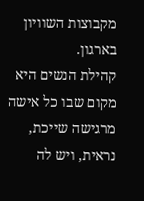מקבוצות השוויון בארגון.
קהילת הנשים היא מקום שבו כל אישה מרגישה שייכת, נראית, ויש לה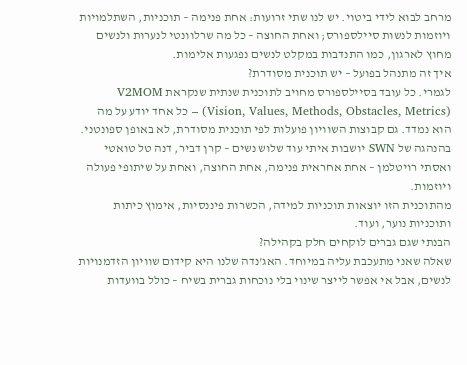מרחב לבוא לידי ביטוי. יש לנו שתי זרועות: אחת פנימה – תוכניות, השתלמויות ויוזמות לנשות סיילספורס; ואחת החוצה – כל מה שרלוונטי לנערות ולנשים מחוץ לארגון, כמו התנדבות במקלט לנשים נפגעות אלימות.
איך זה מתנהל בפועל – יש תוכנית מסודרת?
לגמרי. כל עובד בסיילספורס מחויב לתוכנית שנתית שנקראת V2MOM (Vision, Values, Methods, Obstacles, Metrics) – כל אחד יודע על מה הוא נמדד. גם קבוצות השוויון פועלות לפי תוכנית מסודרת, לא באופן ספונטני. בהנהגה של SWN יושבות איתי עוד שלוש נשים – קרן דביר, דנה טל טואטי ואסתי רויטלמן – אחת אחראית פנימה, אחת החוצה, ואחת על שיתופי פעולה ויוזמות.
מהתוכנית הזו יוצאות תוכניות למידה, הכשרות פיננסיות, אימוץ כיתות ותוכניות נוער, ועוד.
הבנתי שגם גברים לוקחים חלק בקהילה?
שאלה שאני מתעכבת עליה במיוחד. האג'נדה שלנו היא קידום שוויון הזדמנויות לנשים, אבל אי אפשר לייצר שינוי בלי נוכחות גברית בשיח – כולל בוועדות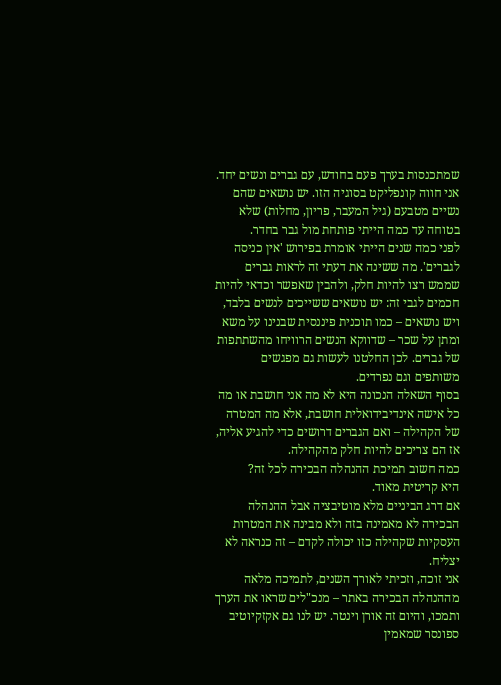שמתכנסות בערך פעם בחודש, עם גברים ונשים יחד.
אני חווה קונפליקט בסוגיה הזו. יש נושאים שהם נשיים מטבעם (גיל המעבר, פריון, מחלות) שלא בטוחה עד כמה הייתי פותחת מול גבר בחדר.
לפני כמה שנים הייתי אומרת בפירוש 'אין כניסה לגברים'. מה ששינה את דעתי זה לראות גברים שממש רצו להיות חלק, ולהבין שאפשר וכדאי להיות חכמים לגבי זה: יש נושאים ששייכים לנשים בלבד, ויש נושאים – כמו תוכנית פיננסית שבנינו על משא ומתן על שכר – שדווקא הנשים הרוויחו מהשתתפות של גברים. לכן החלטנו לעשות גם מפגשים משותפים וגם נפרדים.
בסוף השאלה הנכונה היא לא מה אני חושבת או מה כל אישה אינדיבידואלית חושבת, אלא מה המטרה של הקהילה – ואם הגברים דרושים כדי להגיע אליה, אז הם צריכים להיות חלק מהקהילה.
כמה חשוב תמיכת ההנהלה הבכירה לכל זה?
היא קריטית מאוד.
אם דרג הביניים מלא מוטיבציה אבל ההנהלה הבכירה לא מאמינה בזה ולא מבינה את המטרות העסקיות שקהילה כזו יכולה לקדם – זה כנראה לא יצליח.
אני זוכה, וזכיתי לאורך השנים, לתמיכה מלאה מההנהלה הבכירה באתר – מנכ"לים שראו את הערך ותמכו, והיום זה אורן וינטר. יש לנו גם אקזקיוטיב ספונסר שמאמין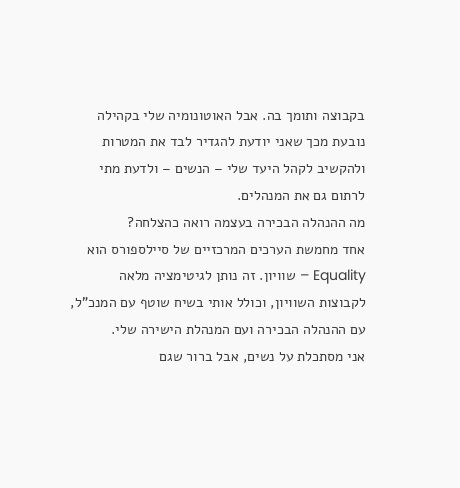בקבוצה ותומך בה. אבל האוטונומיה שלי בקהילה נובעת מכך שאני יודעת להגדיר לבד את המטרות ולהקשיב לקהל היעד שלי – הנשים – ולדעת מתי לרתום גם את המנהלים.
מה ההנהלה הבכירה בעצמה רואה כהצלחה?
אחד מחמשת הערכים המרכזיים של סיילספורס הוא Equality – שוויון. זה נותן לגיטימציה מלאה לקבוצות השוויון, וכולל אותי בשיח שוטף עם המנכ"ל, עם ההנהלה הבכירה ועם המנהלת הישירה שלי.
אני מסתכלת על נשים, אבל ברור שגם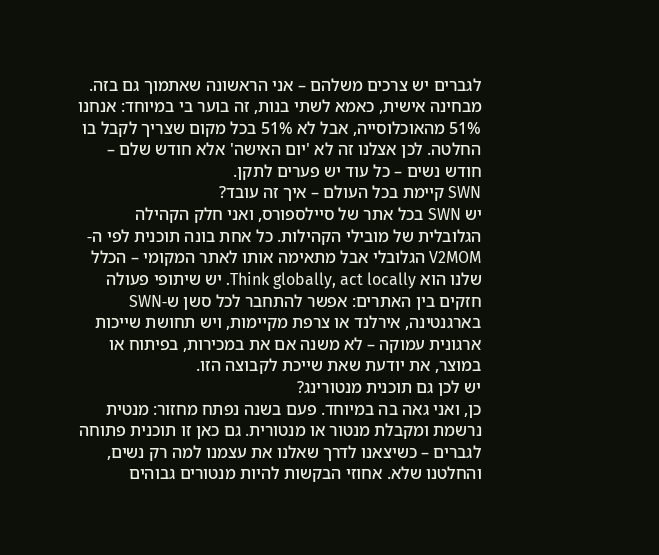לגברים יש צרכים משלהם – אני הראשונה שאתמוך גם בזה. מבחינה אישית, כאמא לשתי בנות, זה בוער בי במיוחד: אנחנו 51% מהאוכלוסייה, אבל לא 51% בכל מקום שצריך לקבל בו החלטה. לכן אצלנו זה לא 'יום האישה' אלא חודש שלם – חודש נשים – כל עוד יש פערים לתקן.
SWN קיימת בכל העולם – איך זה עובד?
יש SWN בכל אתר של סיילספורס, ואני חלק הקהילה הגלובלית של מובילי הקהילות. כל אחת בונה תוכנית לפי ה-V2MOM הגלובלי אבל מתאימה אותו לאתר המקומי – הכלל שלנו הוא Think globally, act locally. יש שיתופי פעולה חזקים בין האתרים: אפשר להתחבר לכל סשן ש-SWN בארגנטינה, אירלנד או צרפת מקיימות, ויש תחושת שייכות ארגונית עמוקה – לא משנה אם את במכירות, בפיתוח או במוצר, את יודעת שאת שייכת לקבוצה הזו.
יש לכן גם תוכנית מנטורינג?
כן, ואני גאה בה במיוחד. פעם בשנה נפתח מחזור: מנטית נרשמת ומקבלת מנטור או מנטורית. גם כאן זו תוכנית פתוחה לגברים – כשיצאנו לדרך שאלנו את עצמנו למה רק נשים, והחלטנו שלא. אחוזי הבקשות להיות מנטורים גבוהים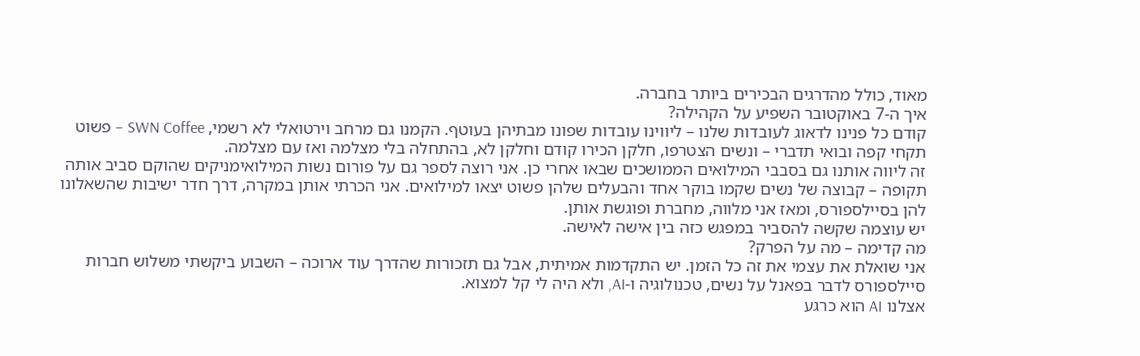מאוד, כולל מהדרגים הבכירים ביותר בחברה.
איך ה-7 באוקטובר השפיע על הקהילה?
קודם כל פנינו לדאוג לעובדות שלנו – ליווינו עובדות שפונו מבתיהן בעוטף. הקמנו גם מרחב וירטואלי לא רשמי, SWN Coffee – פשוט תקחי קפה ובואי תדברי – ונשים הצטרפו, חלקן הכירו קודם וחלקן לא, בהתחלה בלי מצלמה ואז עם מצלמה.
זה ליווה אותנו גם בסבבי המילואים הממושכים שבאו אחרי כן. אני רוצה לספר גם על פורום נשות המילואימניקים שהוקם סביב אותה תקופה – קבוצה של נשים שקמו בוקר אחד והבעלים שלהן פשוט יצאו למילואים. אני הכרתי אותן במקרה, דרך חדר ישיבות שהשאלונו להן בסיילספורס, ומאז אני מלווה, מחברת ופוגשת אותן.
יש עוצמה שקשה להסביר במפגש כזה בין אישה לאישה.
מה קדימה – מה על הפרק?
אני שואלת את עצמי את זה כל הזמן. יש התקדמות אמיתית, אבל גם תזכורות שהדרך עוד ארוכה – השבוע ביקשתי משלוש חברות סיילספורס לדבר בפאנל על נשים, טכנולוגיה ו-AI, ולא היה לי קל למצוא.
אצלנו AI הוא כרגע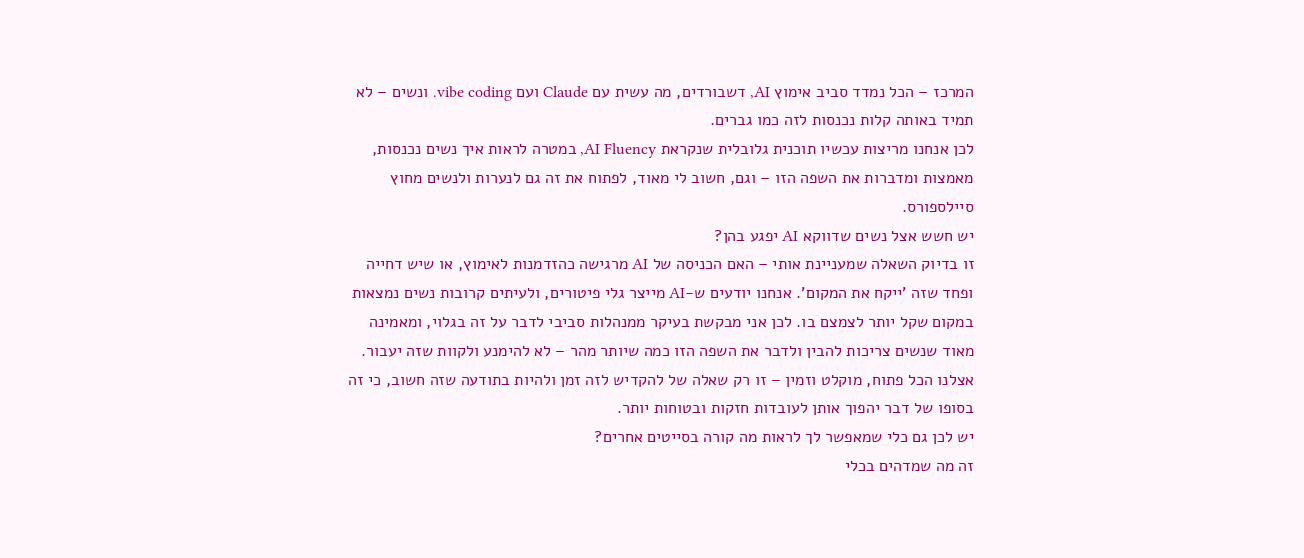המרכז – הכל נמדד סביב אימוץ AI, דשבורדים, מה עשית עם Claude ועם vibe coding. ונשים – לא תמיד באותה קלות נכנסות לזה כמו גברים.
לכן אנחנו מריצות עכשיו תוכנית גלובלית שנקראת AI Fluency, במטרה לראות איך נשים נכנסות, מאמצות ומדברות את השפה הזו – וגם, חשוב לי מאוד, לפתוח את זה גם לנערות ולנשים מחוץ סיילספורס.
יש חשש אצל נשים שדווקא AI יפגע בהן?
זו בדיוק השאלה שמעניינת אותי – האם הכניסה של AI מרגישה כהזדמנות לאימוץ, או שיש דחייה ופחד שזה 'ייקח את המקום'. אנחנו יודעים ש-AI מייצר גלי פיטורים, ולעיתים קרובות נשים נמצאות במקום שקל יותר לצמצם בו. לכן אני מבקשת בעיקר ממנהלות סביבי לדבר על זה בגלוי, ומאמינה מאוד שנשים צריכות להבין ולדבר את השפה הזו כמה שיותר מהר – לא להימנע ולקוות שזה יעבור. אצלנו הכל פתוח, מוקלט וזמין – זו רק שאלה של להקדיש לזה זמן ולהיות בתודעה שזה חשוב, כי זה בסופו של דבר יהפוך אותן לעובדות חזקות ובטוחות יותר.
יש לכן גם כלי שמאפשר לך לראות מה קורה בסייטים אחרים?
זה מה שמדהים בכלי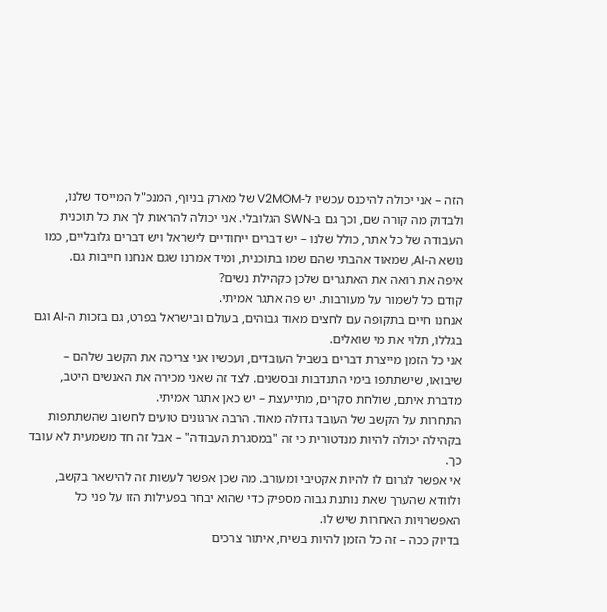הזה – אני יכולה להיכנס עכשיו ל-V2MOM של מארק בניוף, המנכ"ל המייסד שלנו, ולבדוק מה קורה שם, וכך גם ב-SWN הגלובלי. אני יכולה להראות לך את כל תוכנית העבודה של כל אתר, כולל שלנו – יש דברים ייחודיים לישראל ויש דברים גלובליים, כמו נושא ה-AI, שמאוד אהבתי שהם שמו בתוכנית, ומיד אמרנו שגם אנחנו חייבות גם.
איפה את רואה את האתגרים שלכן כקהילת נשים?
קודם כל לשמור על מעורבות. יש פה אתגר אמיתי.
אנחנו חיים בתקופה עם לחצים מאוד גבוהים, בעולם ובישראל בפרט, גם בזכות ה-AI וגם בגללו, תלוי את מי שואלים.
אני כל הזמן מייצרת דברים בשביל העובדים, ועכשיו אני צריכה את הקשב שלהם – שיבואו, שישתתפו בימי התנדבות ובסשנים. לצד זה שאני מכירה את האנשים היטב, מדברת איתם, שולחת סקרים, מתייעצת – יש כאן אתגר אמיתי.
התחרות על הקשב של העובד גדולה מאוד. הרבה ארגונים טועים לחשוב שהשתתפות בקהילה יכולה להיות מנדטורית כי זה "במסגרת העבודה" – אבל זה חד משמעית לא עובד כך.
אי אפשר לגרום לו להיות אקטיבי ומעורב. מה שכן אפשר לעשות זה להישאר בקשב, ולוודא שהערך שאת נותנת גבוה מספיק כדי שהוא יבחר בפעילות הזו על פני כל האפשרויות האחרות שיש לו.
בדיוק ככה – זה כל הזמן להיות בשיח, איתור צרכים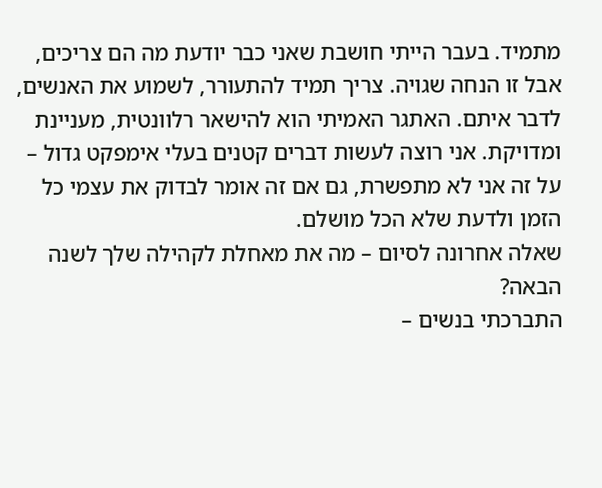מתמיד. בעבר הייתי חושבת שאני כבר יודעת מה הם צריכים, אבל זו הנחה שגויה. צריך תמיד להתעורר, לשמוע את האנשים, לדבר איתם. האתגר האמיתי הוא להישאר רלוונטית, מעניינת ומדויקת. אני רוצה לעשות דברים קטנים בעלי אימפקט גדול – על זה אני לא מתפשרת, גם אם זה אומר לבדוק את עצמי כל הזמן ולדעת שלא הכל מושלם.
שאלה אחרונה לסיום – מה את מאחלת לקהילה שלך לשנה הבאה?
התברכתי בנשים –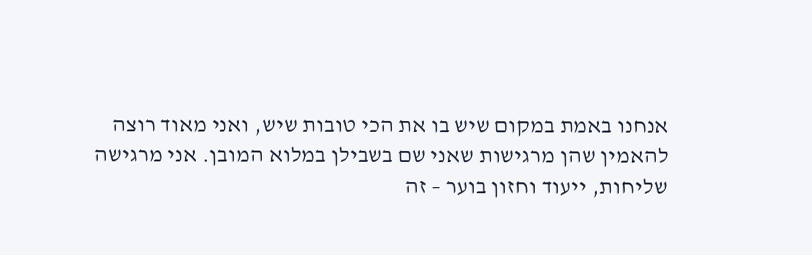אנחנו באמת במקום שיש בו את הכי טובות שיש, ואני מאוד רוצה להאמין שהן מרגישות שאני שם בשבילן במלוא המובן. אני מרגישה שליחות, ייעוד וחזון בוער – זה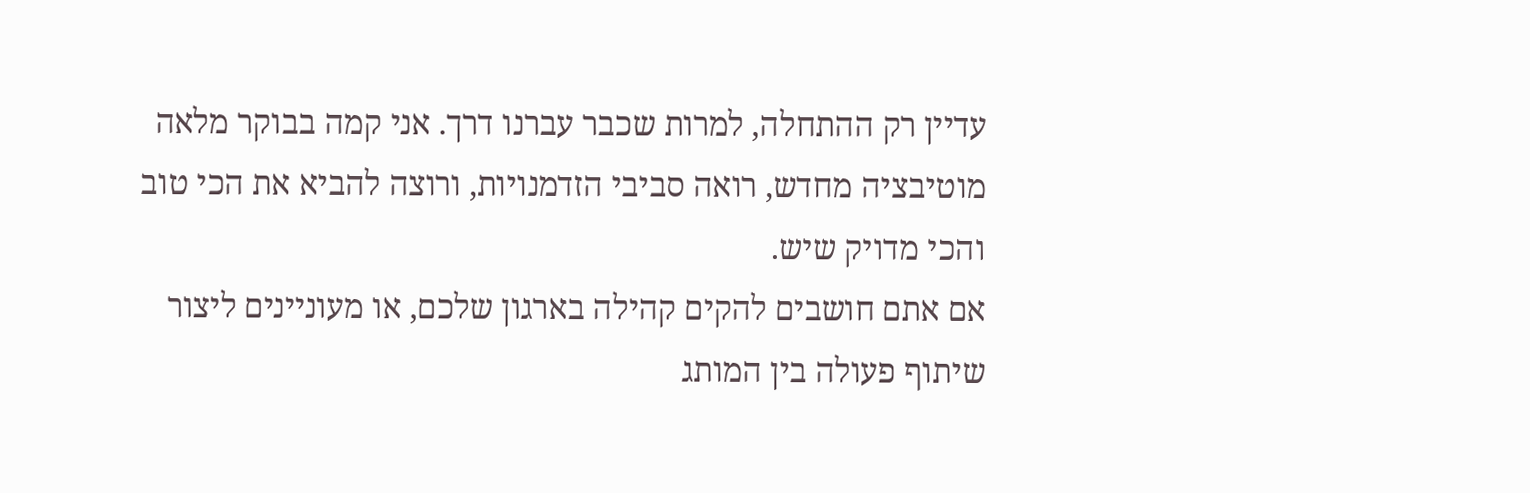עדיין רק ההתחלה, למרות שכבר עברנו דרך. אני קמה בבוקר מלאה מוטיבציה מחדש, רואה סביבי הזדמנויות, ורוצה להביא את הכי טוב והכי מדויק שיש.
אם אתם חושבים להקים קהילה בארגון שלכם, או מעוניינים ליצור שיתוף פעולה בין המותג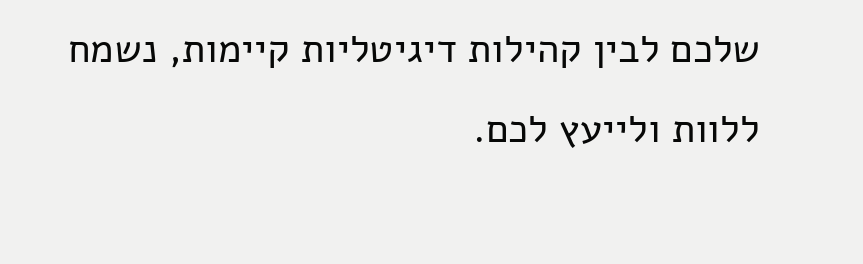שלכם לבין קהילות דיגיטליות קיימות, נשמח ללוות ולייעץ לכם.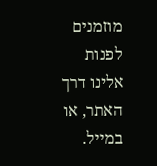מוזמנים לפנות אלינו דרך האתר, או במייל.